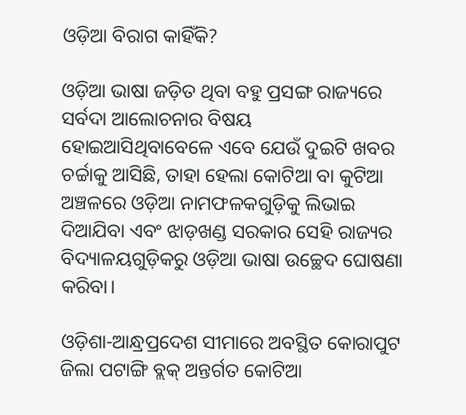ଓଡ଼ିଆ ବିରାଗ କାହିଁକି?

ଓଡ଼ିଆ ଭାଷା ଜଡ଼ିତ ଥିବା ବହୁ ପ୍ରସଙ୍ଗ ରାଜ୍ୟରେ ସର୍ବଦା ଆଲୋଚନାର ବିଷୟ ହୋଇଆସିଥିବାବେଳେ ଏବେ ଯେଉଁ ଦୁଇଟି ଖବର ଚର୍ଚ୍ଚାକୁ ଆସିଛି, ତାହା ହେଲା କୋଟିଆ ବା କୁଟିଆ ଅଞ୍ଚଳରେ ଓଡ଼ିଆ ନାମଫଳକଗୁଡ଼ିକୁ ଲିଭାଇ ଦିଆଯିବା ଏବଂ ଝାଡ଼ଖଣ୍ଡ ସରକାର ସେହି ରାଜ୍ୟର ବିଦ୍ୟାଳୟଗୁଡ଼ିକରୁ ଓଡ଼ିଆ ଭାଷା ଉଚ୍ଛେଦ ଘୋଷଣା କରିବା।

ଓଡ଼ିଶା-ଆନ୍ଧ୍ରପ୍ରଦେଶ ସୀମାରେ ଅବସ୍ଥିତ କୋରାପୁଟ ଜିଲା ପଟାଙ୍ଗି ବ୍ଲକ୍‌ ଅନ୍ତର୍ଗତ କୋଟିଆ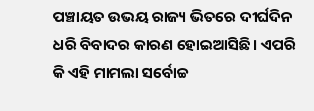ପଞ୍ଚାୟତ ଉଭୟ ରାଜ୍ୟ ଭିତରେ ଦୀର୍ଘଦିନ ଧରି ବିବାଦର କାରଣ ହୋଇଆସିଛି। ଏପରି କି ଏହି ମାମଲା ସର୍ବୋଚ୍ଚ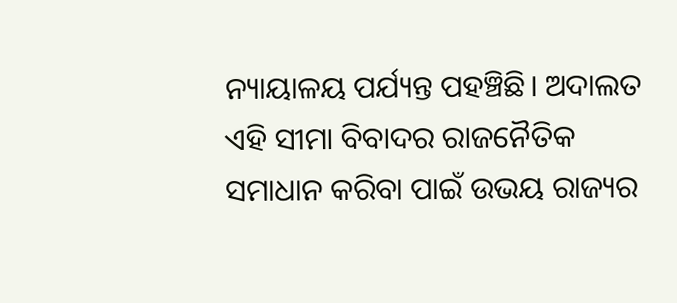ନ୍ୟାୟାଳୟ ପର୍ଯ୍ୟନ୍ତ ପହଞ୍ଚିଛି। ଅଦାଲତ ଏହି ସୀମା ବିବାଦର ରାଜନୈତିକ ସମାଧାନ କରିବା ପାଇଁ ଉଭୟ ରାଜ୍ୟର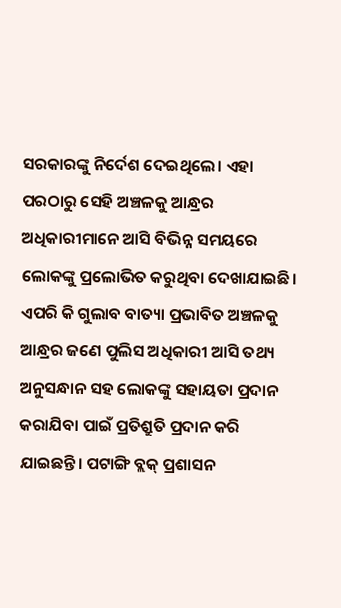ସରକାରଙ୍କୁ ନିର୍ଦେଶ ଦେଇଥିଲେ। ଏହା ପରଠାରୁ ସେହି ଅଞ୍ଚଳକୁ ଆନ୍ଧ୍ରର ଅଧିକାରୀମାନେ ଆସି ବିଭିନ୍ନ ସମୟରେ ଲୋକଙ୍କୁ ପ୍ରଲୋଭିତ କରୁଥିବା ଦେଖାଯାଇଛି। ଏପରି କି ଗୁଲାବ ବାତ୍ୟା ପ୍ରଭାବିତ ଅଞ୍ଚଳକୁ ଆନ୍ଧ୍ରର ଜଣେ ପୁଲିସ ଅଧିକାରୀ ଆସି ତଥ୍ୟ ଅନୁସନ୍ଧାନ ସହ ଲୋକଙ୍କୁ ସହାୟତା ପ୍ରଦାନ କରାଯିବା ପାଇଁ ପ୍ରତିଶ୍ରୁତି ପ୍ରଦାନ କରି ଯାଇଛନ୍ତି। ପଟାଙ୍ଗି ବ୍ଲକ୍‌ ପ୍ରଶାସନ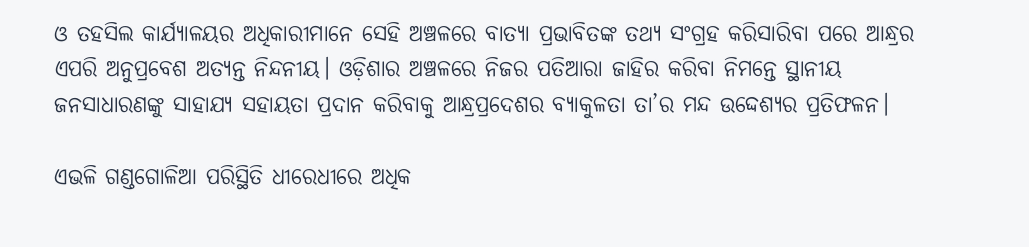ଓ ତହସିଲ କାର୍ଯ୍ୟାଳୟର ଅଧିକାରୀମାନେ ସେହି ଅଞ୍ଚଳରେ ବାତ୍ୟା ପ୍ରଭାବିତଙ୍କ ତଥ୍ୟ ସଂଗ୍ରହ କରିସାରିବା ପରେ ଆନ୍ଧ୍ରର ଏପରି ଅନୁପ୍ରବେଶ ଅତ୍ୟନ୍ତ ନିନ୍ଦନୀୟ। ଓଡ଼ିଶାର ଅଞ୍ଚଳରେ ନିଜର ପତିଆରା ଜାହିର କରିବା ନିମନ୍ତେ ସ୍ଥାନୀୟ ଜନସାଧାରଣଙ୍କୁ ସାହାଯ୍ୟ ସହାୟତା ପ୍ରଦାନ କରିବାକୁ ଆନ୍ଧ୍ରପ୍ରଦେଶର ବ୍ୟାକୁଳତା ତା’ର ମନ୍ଦ ଉଦ୍ଦେଶ୍ୟର ପ୍ରତିଫଳନ।

ଏଭଳି ଗଣ୍ଡଗୋଳିଆ ପରିସ୍ଥିତି ଧୀରେଧୀରେ ଅଧିକ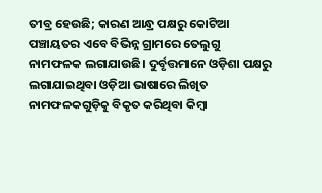ତୀବ୍ର ହେଉଛି; କାରଣ ଆନ୍ଧ୍ର ପକ୍ଷରୁ କୋଟିଆ ପଞ୍ଚାୟତର ଏବେ ବିଭିନ୍ନ ଗ୍ରାମରେ ତେଲୁଗୁ ନାମଫଳକ ଲଗାଯାଉଛି। ଦୁର୍ବୃତ୍ତମାନେ ଓଡ଼ିଶା ପକ୍ଷରୁ ଲଗାଯାଇଥିବା ଓଡ଼ିଆ ଭାଷାରେ ଲିଖିତ ନାମଫଳକଗୁଡ଼ିକୁ ବିକୃତ କରିଥିବା କିମ୍ବା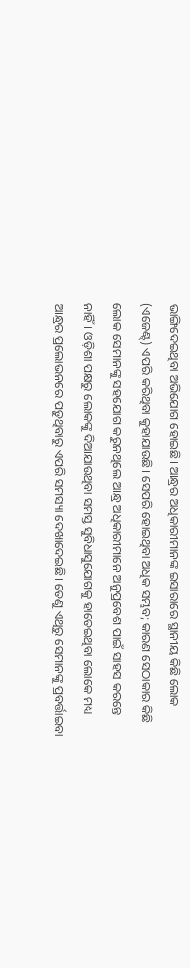ଭାଙ୍ଗିଦେଇଥିବା ଅଭିଯୋଗ ହୋଇଛି। ଆନ୍ଧ୍ରର ଅଧିକାରୀମାନଙ୍କ ଇସାରାରେ ସ୍ଥାନୀୟ କିଛି ଲୋକ (ଏଜେଣ୍ଟ୍‌) ଏପରି କରିଥିବା କୁହାଯାଉଛି। ସେପରି ହୋଇଥିବା ଅଧିକ ସମ୍ଭବ; କାରଣ ସେଠାକାର କିଛି ଲୋକ ସେମାନଙ୍କୁ ସହଯୋଗ କରୁନଥିଲେ ଆନ୍ଧ୍ର ଅଧିକାରୀମାନେ ଅନୁପ୍ରବେଶ ପାଇଁ ସାହସ କରନ୍ତେ ନାହିଁ। ଓଡ଼ିଶା ପକ୍ଷରୁ ଲୋକଙ୍କୁ ଦିଆଯାଉଥିବା ସମସ୍ତ ସୁବିଧାସୁଯୋଗକୁ ହାତେଇଥିବା ଲୋକେ ମଧ୍ୟ ଆନ୍ଧ୍ରର ପ୍ରଲୋଭନରେ ପଡ଼ୁଥିବାରୁ ଏପରି ସମସ୍ୟା ଦେଖାଦେଇଛି। ତେଣୁ ଏଥିରୁ ସେମାନଙ୍କୁ ପ୍ରବର୍ତ୍ତାଇବା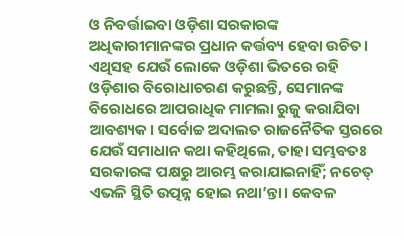ଓ ନିବର୍ତ୍ତାଇବା ଓଡ଼ିଶା ସରକାରଙ୍କ ଅଧିକାରୀମାନଙ୍କର ପ୍ରଧାନ କର୍ତ୍ତବ୍ୟ ହେବା ଉଚିତ। ଏଥିସହ ଯେଉଁ ଲୋକେ ଓଡ଼ିଶା ଭିତରେ ରହି ଓଡ଼ିଶାର ବିରୋଧାଚରଣ କରୁଛନ୍ତି, ସେମାନଙ୍କ ବିରୋଧରେ ଆପରାଧିକ ମାମଲା ରୁଜୁ କରାଯିବା ଆବଶ୍ୟକ। ସର୍ବୋଚ୍ଚ ଅଦାଲତ ରାଜନୈତିକ ସ୍ତରରେ ଯେଉଁ ସମାଧାନ କଥା କହିଥିଲେ, ତାହା ସମ୍ଭବତଃ ସରକାରଙ୍କ ପକ୍ଷରୁ ଆରମ୍ଭ କରାଯାଇନାହିଁ; ନଚେତ୍‌ ଏଭଳି ସ୍ଥିତି ଉତ୍ପନ୍ନ ହୋଇ ନଥା’ନ୍ତା। କେବଳ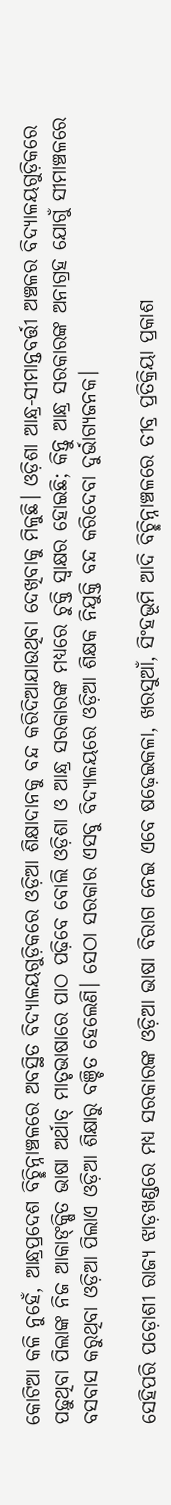କୋଟିଆ କଳି ନୁହେଁ, ଆନ୍ଧ୍ରପ୍ରଦେଶ ବିଚ୍ଛିନ୍ନାଞ୍ଚଳରେ ଅବସ୍ଥିତ ବିଦ୍ୟାଳୟଗୁଡ଼ିକରେ ଓଡ଼ିଆ ଶିକ୍ଷାଦାନକୁ ବନ୍ଦ କରିଦିଆଯାଉଥିବା ଦେଖିବାକୁ ମିଳୁଛି। ଓଡ଼ିଶା ଆନ୍ଧ୍ର-ସୀମାନ୍ତବର୍ତ୍ତୀ ଅଞ୍ଚଳର ବିଦ୍ୟାଳୟଗୁଡ଼ିକରେ ପଢ଼ୁଥିବା ପିଲାଙ୍କ ନିଜ ଆକାଙ୍‌କ୍ଷିତ ଭାଷା ଅର୍ଥାତ୍‌ ମାତୃଭାଷାରେ ପାଠ ପଢ଼ିବେ ବୋଲି ଓଡ଼ିଶା ଓ ଆନ୍ଧ୍ର ସରକାରଙ୍କ ମଧ୍ୟରେ ଚୁକ୍ତି ସ୍ବାକ୍ଷର ହୋଇଛି; କିନ୍ତୁ ଆନ୍ଧ୍ର ସରକାରଙ୍କ ଅନାଗ୍ରହ ଯୋଗୁଁ ସୀମାଞ୍ଚଳରେ ବସବାସ କରୁଥିବା ଓଡ଼ିଆ ପିଲାଏ ଓଡ଼ିଆ ଶିକ୍ଷାରୁ ବଞ୍ଚିତ ହେଲେଣି। ସେଠା ସରକାର ଏସବୁ ବିଦ୍ୟାଳୟରେ ଓଡ଼ିଆ ଶିକ୍ଷକ ନିଯୁକ୍ତି ବନ୍ଦ କରିଦେବା ଦୁର୍ଭାଗ୍ୟଜନକ।

ସେହିପରି ପଡ଼ୋଶୀ ରାଜ୍ୟ ଝାଡ଼ଖଣ୍ଡରେ ମଧ୍ୟ ସରକାରଙ୍କ ଓଡ଼ିଆ ଭାଷା ବିରାଗ ନେଇ ଏବେ ଷଢ଼େଇକଳା, ଖରସୁଆଁ, ସିଂହଭୂମି ଆଦି ବିଚ୍ଛିନ୍ନାଞ୍ଚଳରେ ତୀବ୍ର ପ୍ରତିକ୍ରିୟା ପ୍ରକାଶ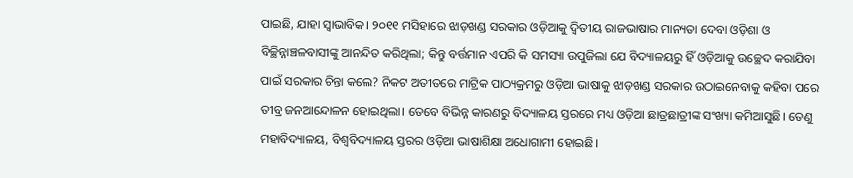ପାଇଛି, ଯାହା ସ୍ବାଭାବିକ। ୨୦୧୧ ମସିହାରେ ଝାଡ଼ଖଣ୍ଡ ସରକାର ଓଡ଼ିଆକୁ ଦ୍ବିତୀୟ ରାଜଭାଷାର ମାନ୍ୟତା ଦେବା ଓଡ଼ିଶା ଓ ବିଚ୍ଛିନ୍ନାଞ୍ଚଳବାସୀଙ୍କୁ ଆନନ୍ଦିତ କରିଥିଲା; କିନ୍ତୁ ବର୍ତ୍ତମାନ ଏପରି କି ସମସ୍ୟା ଉପୁଜିଲା ଯେ ବିଦ୍ୟାଳୟରୁ ହିଁ ଓଡ଼ିଆକୁ ଉଚ୍ଛେଦ କରାଯିବା ପାଇଁ ସରକାର ଚିନ୍ତା କଲେ? ନିକଟ ଅତୀତରେ ମାଟ୍ରିକ ପାଠ୍ୟକ୍ରମରୁ ଓଡ଼ିଆ ଭାଷାକୁ ଝାଡ଼ଖଣ୍ଡ ସରକାର ଉଠାଇନେବାକୁ କହିବା ପରେ ତୀବ୍ର ଜନଆନ୍ଦୋଳନ ହୋଇଥିଲା। ତେବେ ବିଭିନ୍ନ କାରଣରୁ ବିଦ୍ୟାଳୟ ସ୍ତରରେ ମଧ୍ୟ ଓଡ଼ିଆ ଛାତ୍ରଛାତ୍ରୀଙ୍କ ସଂଖ୍ୟା କମିଆସୁଛି। ତେଣୁ ମହାବିଦ୍ୟାଳୟ, ବିଶ୍ବବିଦ୍ୟାଳୟ ସ୍ତରର ଓଡ଼ିଆ ଭାଷାଶିକ୍ଷା ଅଧୋଗାମୀ ହୋଇଛି।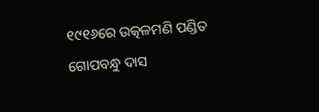୧୯୧୬ରେ ଉତ୍କଳମଣି ପଣ୍ଡିତ ଗୋପବନ୍ଧୁ ଦାସ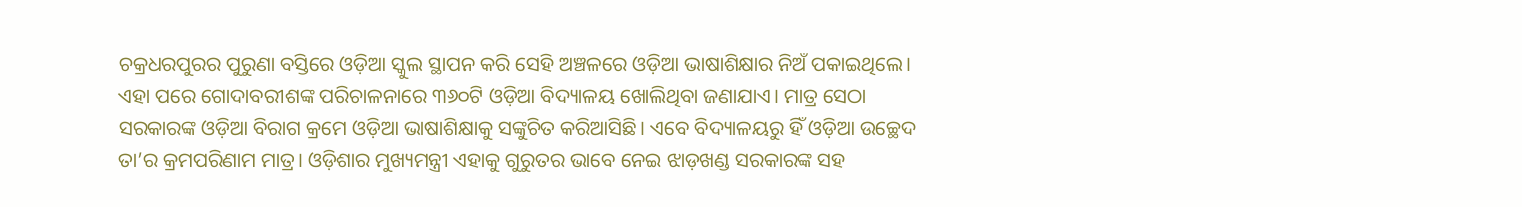ଚକ୍ରଧରପୁରର ପୁରୁଣା ବସ୍ତିରେ ଓଡ଼ିଆ ସ୍କୁଲ ସ୍ଥାପନ କରି ସେହି ଅଞ୍ଚଳରେ ଓଡ଼ିଆ ଭାଷାଶିକ୍ଷାର ନିଅଁ ପକାଇଥିଲେ। ଏହା ପରେ ଗୋଦାବରୀଶଙ୍କ ପରିଚାଳନାରେ ୩୬୦ଟି ଓଡ଼ିଆ ବିଦ୍ୟାଳୟ ଖୋଲିଥିବା ଜଣାଯାଏ। ମାତ୍ର ସେଠା ସରକାରଙ୍କ ଓଡ଼ିଆ ବିରାଗ କ୍ରମେ ଓଡ଼ିଆ ଭାଷାଶିକ୍ଷାକୁ ସଙ୍କୁଚିତ କରିଆସିଛି। ଏବେ ବିଦ୍ୟାଳୟରୁ ହିଁ ଓଡ଼ିଆ ଉଚ୍ଛେଦ ତା’ର କ୍ରମପରିଣାମ ମାତ୍ର। ଓଡ଼ିଶାର ମୁଖ୍ୟମନ୍ତ୍ରୀ ଏହାକୁ ଗୁରୁତର ଭାବେ ନେଇ ଝାଡ଼ଖଣ୍ଡ ସରକାରଙ୍କ ସହ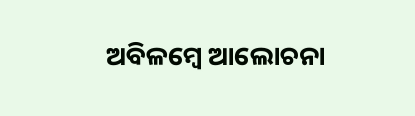ଅବିଳମ୍ବେ ଆଲୋଚନା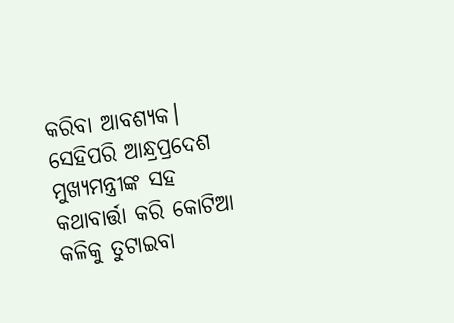କରିବା ଆବଶ୍ୟକ। ସେହିପରି ଆନ୍ଧ୍ରପ୍ରଦେଶ ମୁଖ୍ୟମନ୍ତ୍ରୀଙ୍କ ସହ କଥାବାର୍ତ୍ତା କରି କୋଟିଆ କଳିକୁ ତୁଟାଇବା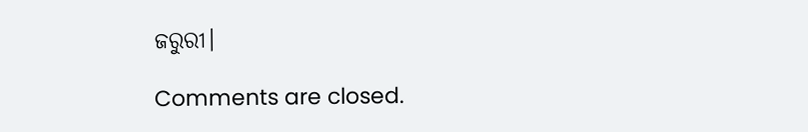ଜରୁରୀ।

Comments are closed.